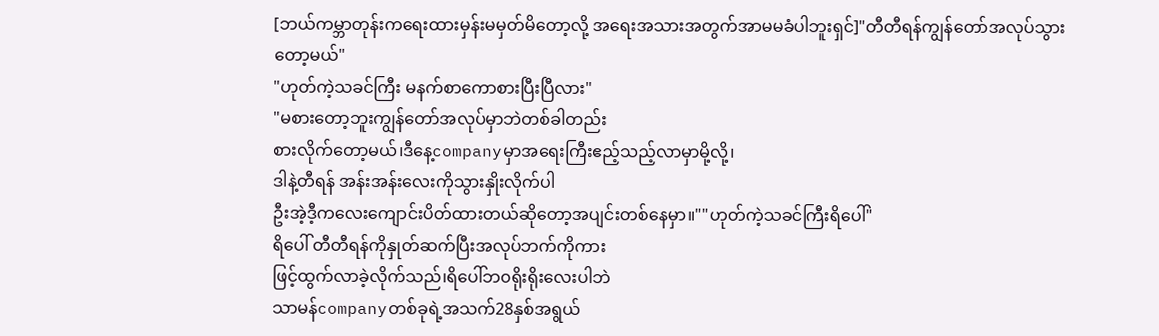[ဘယ်ကမ္ဘာတုန်းကရေးထားမှန်းမမှတ်မိတော့လို့ အရေးအသားအတွက်အာမမခံပါဘူးရှင်]"တီတီရန်ကျွန်တော်အလုပ်သွားတော့မယ်"
"ဟုတ်ကဲ့သခင်ကြီး မနက်စာကောစားပြီးပြီလား"
"မစားတော့ဘူးကျွန်တော်အလုပ်မှာဘဲတစ်ခါတည်း
စားလိုက်တော့မယ်၊ဒီနေ့companyမှာအရေးကြီးဧည့်သည့်လာမှာမို့လို့၊
ဒါနဲ့တီရန် အန်းအန်းလေးကိုသွားနှိုးလိုက်ပါ
ဦးအဲ့ဒီ့ကလေးကျောင်းပိတ်ထားတယ်ဆိုတော့အပျင်းတစ်နေမှာ။""ဟုတ်ကဲ့သခင်ကြီးရိပေါ်"
ရိပေါ် တီတီရန်ကိုနှုတ်ဆက်ပြီးအလုပ်ဘက်ကိုကား
ဖြင့်ထွက်လာခဲ့လိုက်သည်၊ရိပေါ်ဘ၀ရိုးရိုးလေးပါဘဲ
သာမန်companyတစ်ခုရဲ့အသက်28နှစ်အရွယ်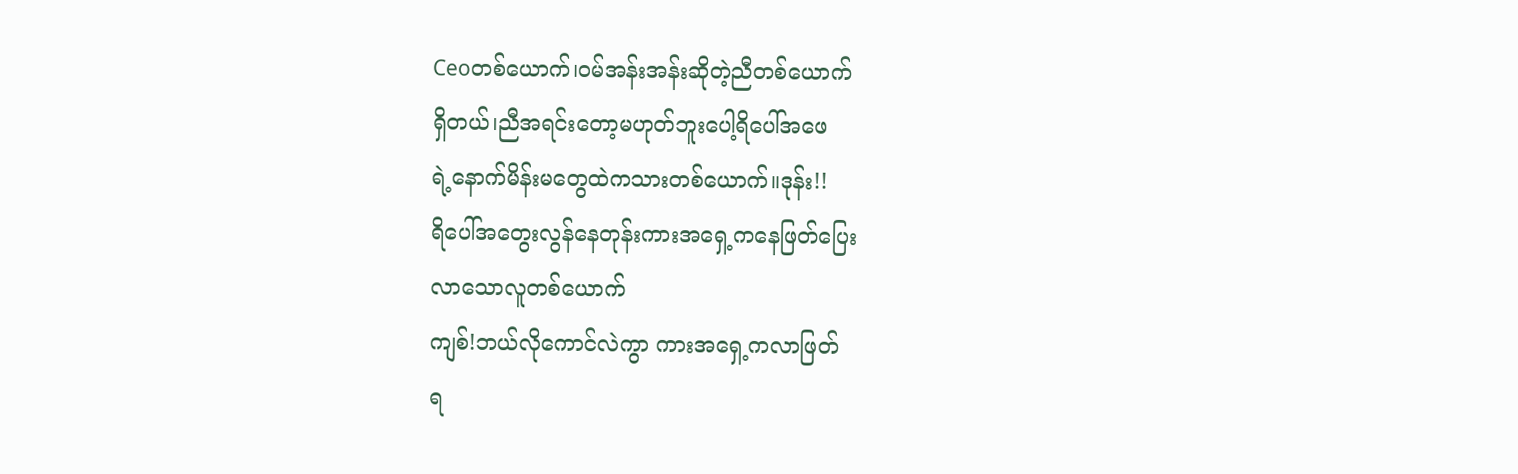Ceoတစ်ယောက်၊၀မ်အန်းအန်းဆိုတဲ့ညီတစ်ယောက်
ရှိတယ်၊ညီအရင်းတော့မဟုတ်ဘူးပေါ့ရိပေါ်အဖေ
ရဲ့နောက်မိန်းမတွေထဲကသားတစ်ယောက်။ဒုန်း!!
ရိပေါ်အတွေးလွန်နေတုန်းကားအရှေ့ကနေဖြတ်ပြေး
လာသောလူတစ်ယောက်
ကျစ်!ဘယ်လိုကောင်လဲကွာ ကားအရှေ့ကလာဖြတ်
ရ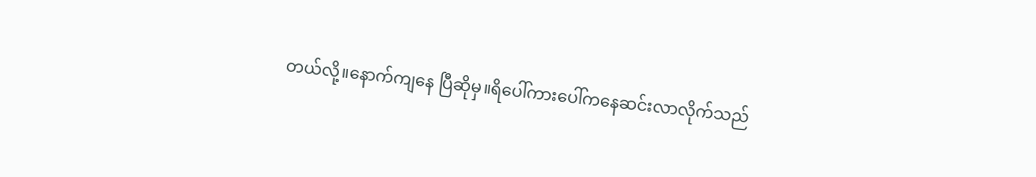တယ်လို့။နောက်ကျနေ ပြီဆိုမှ။ရိပေါ်ကားပေါ်ကနေဆင်းလာလိုက်သည်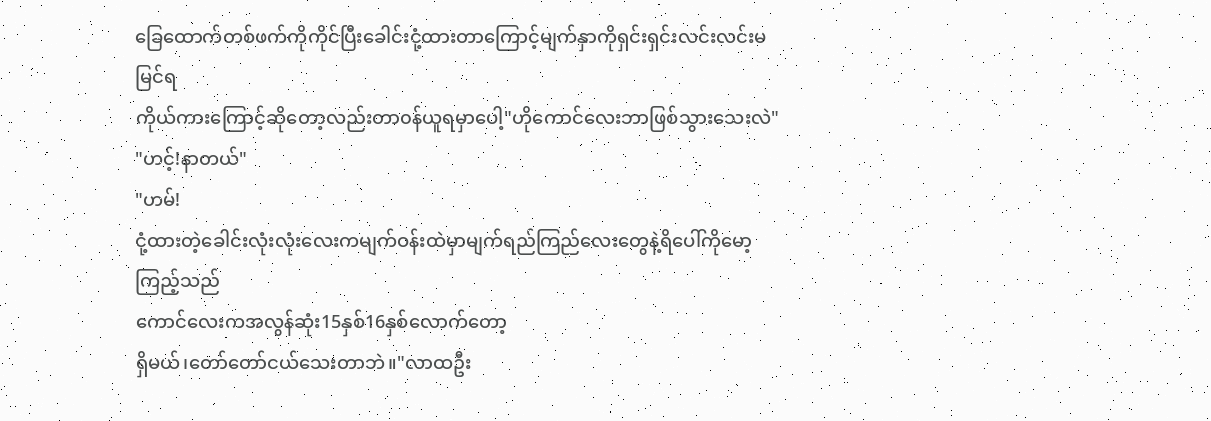ခြေထောက်တစ်ဖက်ကိုကိုင်ပြီးခေါင်းငုံ့ထားတာကြောင့်မျက်နှာကိုရှင်းရှင်းလင်းလင်းမမြင်ရ
ကိုယ်ကားကြောင့်ဆိုတော့လည်းတာ၀န်ယူရမှာပေါ့"ဟိုကောင်လေးဘာဖြစ်သွားသေးလဲ"
"ဟင့်!နာတယ်"
"ဟမ်!
ငုံ့ထားတဲ့ခေါင်းလုံးလုံးလေးကမျက်ဝန်းထဲမှာမျက်ရည်ကြည်လေးတွေနဲ့ရိပေါ်ကိုမော့ကြည့်သည်
ကောင်လေးကအလွန်ဆုံး15နှစ်16နှစ်လောက်တော့
ရှိမယ်၊တော်တော်ငယ်သေးတာဘဲ။"လာထဦး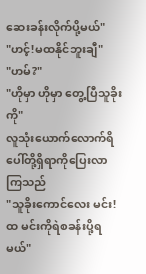ဆေးခန်းလိုက်ပို့မယ်"
"ဟင့်!မထနိုင်ဘူးချီ"
"ဟမ်?"
"ဟိုမှာ ဟိုမှာ တွေ့ပြီသူခိုးကို"
လူသုံးယောက်လောက်ရိပေါ်တို့ရှိရာကိုပြေးလာကြသည်
"သူခိုးကောင်လေး မင်း!ထ မင်းကိုရဲစခန်းပို့ရမယ်"